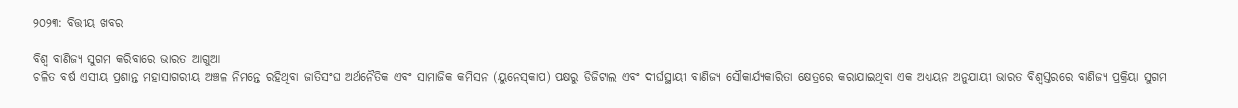୨୦୨୩: ବିତ୍ତୀୟ ଖବର

ବିଶ୍ୱ ବାଣିଜ୍ୟ ସୁଗମ କରିବାରେ ଭାରତ ଆଗୁଆ
ଚଳିତ ବର୍ଷ ଏସୀୟ ପ୍ରଶାନ୍ତ ମହାସାଗରୀୟ ଅଞ୍ଚଳ ନିମନ୍ତେ ରହିଥିବା ଜାତିସଂଘ ଅର୍ଥନୈତିକ ଏବଂ ସାମାଜିକ କମିସନ (ୟୁନେସ୍‌‌କାପ) ପକ୍ଷରୁ ଡିଜିଟାଲ ଏବଂ ଦୀର୍ଘସ୍ଥାୟୀ ବାଣିଜ୍ୟ ସୌକାର୍ଯ୍ୟକାରିତା କ୍ଷେତ୍ରରେ କରାଯାଇଥିବା ଏକ ଅଧ୍ୟୟନ ଅନୁଯାୟୀ ଭାରତ ବିଶ୍ୱସ୍ତରରେ ବାଣିଜ୍ୟ ପ୍ରକ୍ରିୟା ସୁଗମ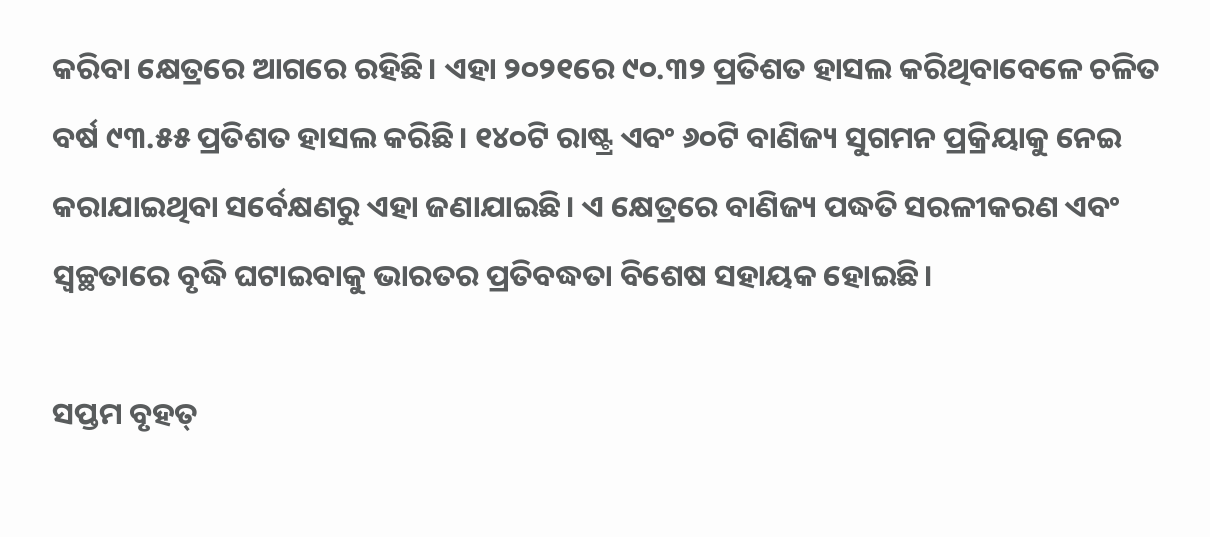କରିବା କ୍ଷେତ୍ରରେ ଆଗରେ ରହିଛି। ଏହା ୨୦୨୧ରେ ୯୦.୩୨ ପ୍ରତିଶତ ହାସଲ କରିଥିବାବେଳେ ଚଳିତ ବର୍ଷ ୯୩.୫୫ ପ୍ରତିଶତ ହାସଲ କରିଛି। ୧୪୦ଟି ରାଷ୍ଟ୍ର ଏବଂ ୬୦ଟି ବାଣିଜ୍ୟ ସୁଗମନ ପ୍ରକ୍ରିୟାକୁ ନେଇ କରାଯାଇଥିବା ସର୍ବେକ୍ଷଣରୁ ଏହା ଜଣାଯାଇଛି। ଏ କ୍ଷେତ୍ରରେ ବାଣିଜ୍ୟ ପଦ୍ଧତି ସରଳୀକରଣ ଏବଂ ସ୍ୱଚ୍ଛତାରେ ବୃଦ୍ଧି ଘଟାଇବାକୁ ଭାରତର ପ୍ରତିବଦ୍ଧତା ବିଶେଷ ସହାୟକ ହୋଇଛି।

ସପ୍ତମ ବୃହତ୍‌‌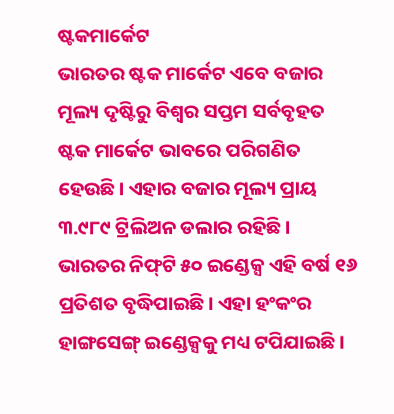ଷ୍ଟକମାର୍କେଟ
ଭାରତର ଷ୍ଟକ ମାର୍କେଟ ଏବେ ବଜାର ମୂଲ୍ୟ ଦୃଷ୍ଟିରୁ ବିଶ୍ୱର ସପ୍ତମ ସର୍ବବୃହତ ଷ୍ଟକ ମାର୍କେଟ ଭାବରେ ପରିଗଣିତ ହେଉଛି। ଏହାର ବଜାର ମୂଲ୍ୟ ପ୍ରାୟ ୩.୯୮୯ ଟ୍ରିଲିଅନ ଡଲାର ରହିଛି। ଭାରତର ନିଫ୍‌‌ଟି ୫୦ ଇଣ୍ଡେକ୍ସ ଏହି ବର୍ଷ ୧୬ ପ୍ରତିଶତ ବୃଦ୍ଧିପାଇଛି। ଏହା ହଂକଂର ହାଙ୍ଗସେଙ୍ଗ୍‌‌ ଇଣ୍ଡେକ୍ସକୁ ମଧ୍ୟ ଟପିଯାଇଛି।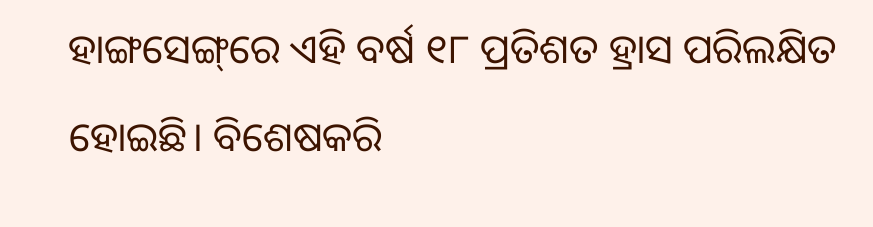ହାଙ୍ଗସେଙ୍ଗ୍‌‌ରେ ଏହି ବର୍ଷ ୧୮ ପ୍ରତିଶତ ହ୍ରାସ ପରିଲକ୍ଷିତ ହୋଇଛି। ବିଶେଷକରି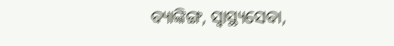ବ୍ୟାଙ୍କିଙ୍ଗ, ସ୍ୱାସ୍ଥ୍ୟସେବା,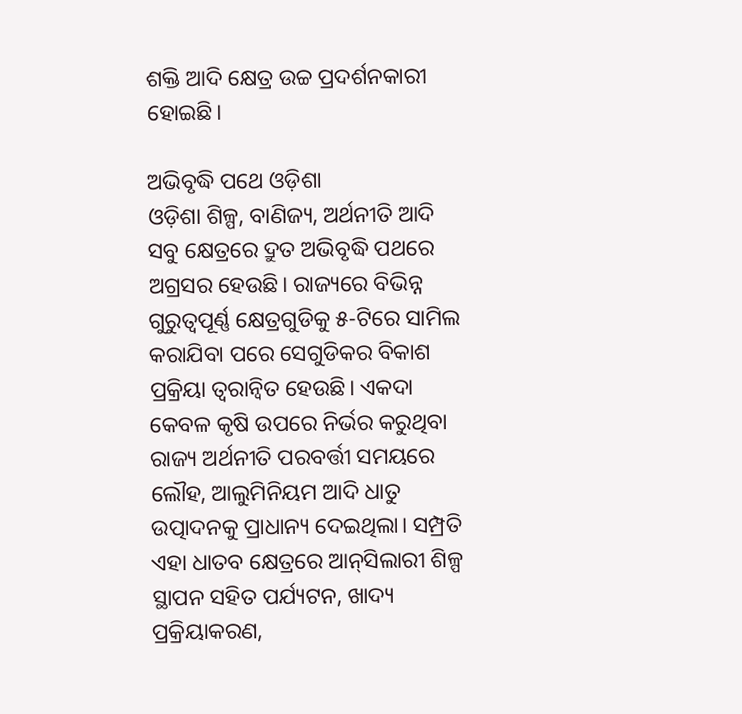ଶକ୍ତି ଆଦି କ୍ଷେତ୍ର ଉଚ୍ଚ ପ୍ରଦର୍ଶନକାରୀ ହୋଇଛି।

ଅଭିବୃଦ୍ଧି ପଥେ ଓଡ଼ିଶା
ଓଡ଼ିଶା ଶିଳ୍ପ, ବାଣିଜ୍ୟ, ଅର୍ଥନୀତି ଆଦି ସବୁ କ୍ଷେତ୍ରରେ ଦ୍ରୁତ ଅଭିବୃଦ୍ଧି ପଥରେ ଅଗ୍ରସର ହେଉଛି। ରାଜ୍ୟରେ ବିଭିନ୍ନ ଗୁରୁତ୍ୱପୂର୍ଣ୍ଣ କ୍ଷେତ୍ରଗୁଡିକୁ ୫-ଟିରେ ସାମିଲ କରାଯିବା ପରେ ସେଗୁଡିକର ବିକାଶ ପ୍ରକ୍ରିୟା ତ୍ୱରାନ୍ୱିତ ହେଉଛି। ଏକଦା କେବଳ କୃଷି ଉପରେ ନିର୍ଭର କରୁଥିବା ରାଜ୍ୟ ଅର୍ଥନୀତି ପରବର୍ତ୍ତୀ ସମୟରେ ଲୌହ, ଆଲୁମିନିୟମ ଆଦି ଧାତୁ ଉତ୍ପାଦନକୁ ପ୍ରାଧାନ୍ୟ ଦେଇଥିଲା। ସମ୍ପ୍ରତି ଏହା ଧାତବ କ୍ଷେତ୍ରରେ ଆନ୍‌‌ସିଲାରୀ ଶିଳ୍ପ ସ୍ଥାପନ ସହିତ ପର୍ଯ୍ୟଟନ, ଖାଦ୍ୟ ପ୍ରକ୍ରିୟାକରଣ,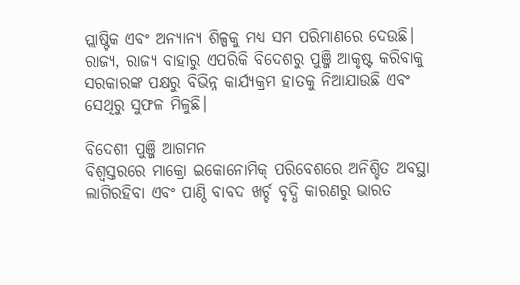ପ୍ଲାଷ୍ଟିକ ଏବଂ ଅନ୍ୟାନ୍ୟ ଶିଳ୍ପକୁ ମଧ୍ୟ ସମ ପରିମାଣରେ ଦେଉଛି। ରାଜ୍ୟ, ରାଜ୍ୟ ବାହାରୁ ଏପରିକି ବିଦେଶରୁ ପୁଞ୍ଜି ଆକୃଷ୍ଟ କରିବାକୁ ସରକାରଙ୍କ ପକ୍ଷରୁ ବିଭିନ୍ନ କାର୍ଯ୍ୟକ୍ରମ ହାତକୁ ନିଆଯାଉଛି ଏବଂ ସେଥିରୁ ସୁଫଳ ମିଳୁଛି।

ବିଦେଶୀ ପୁଞ୍ଜି ଆଗମନ
ବିଶ୍ୱସ୍ତରରେ ମାକ୍ରୋ ଇକୋନୋମିକ୍‌‌ ପରିବେଶରେ ଅନିଶ୍ଚିତ ଅବସ୍ଥା ଲାଗିରହିବା ଏବଂ ପାଣ୍ଠି ବାବଦ ଖର୍ଚ୍ଚ ବୃଦ୍ଧି କାରଣରୁ ଭାରତ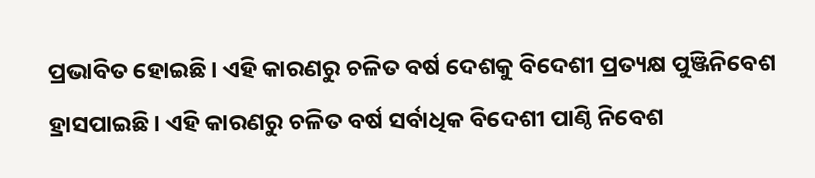ପ୍ରଭାବିତ ହୋଇଛି। ଏହି କାରଣରୁ ଚଳିତ ବର୍ଷ ଦେଶକୁ ବିଦେଶୀ ପ୍ରତ୍ୟକ୍ଷ ପୁଞ୍ଜିନିବେଶ ହ୍ରାସପାଇଛି। ଏହି କାରଣରୁ ଚଳିତ ବର୍ଷ ସର୍ବାଧିକ ବିଦେଶୀ ପାଣ୍ଠି ନିବେଶ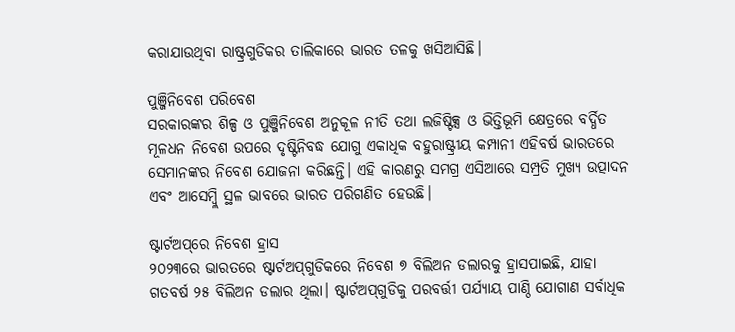କରାଯାଉଥିବା ରାଷ୍ଟ୍ରଗୁଡିକର ତାଲିକାରେ ଭାରତ ତଳକୁ ଖସିଆସିଛି।

ପୁଞ୍ଜିନିବେଶ ପରିବେଶ
ସରକାରଙ୍କର ଶିଳ୍ପ ଓ ପୁଞ୍ଜିନିବେଶ ଅନୁକୂଳ ନୀତି ତଥା ଲଜିଷ୍ଟିକ୍ସ ଓ ଭିତ୍ତିଭୂମି କ୍ଷେତ୍ରରେ ବର୍ଦ୍ଧିତ ମୂଳଧନ ନିବେଶ ଉପରେ ଦୃଷ୍ଟିନିବଦ୍ଧ ଯୋଗୁ ଏକାଧିକ ବହୁରାଷ୍ଟ୍ରୀୟ କମ୍ପାନୀ ଏହିବର୍ଷ ଭାରତରେ ସେମାନଙ୍କର ନିବେଶ ଯୋଜନା କରିଛନ୍ତି। ଏହି କାରଣରୁ ସମଗ୍ର ଏସିଆରେ ସମ୍ପ୍ରତି ମୁଖ୍ୟ ଉତ୍ପାଦନ ଏବଂ ଆସେମ୍ବ୍ଲି ସ୍ଥଳ ଭାବରେ ଭାରତ ପରିଗଣିତ ହେଉଛି।

ଷ୍ଟାର୍ଟଅପ୍‌‌ରେ ନିବେଶ ହ୍ରାସ
୨୦୨୩ରେ ଭାରତରେ ଷ୍ଟାର୍ଟଅପ୍‌‌ଗୁଡିକରେ ନିବେଶ ୭ ବିଲିଅନ ଡଲାରକୁ ହ୍ରାସପାଇଛି, ଯାହା ଗତବର୍ଷ ୨୫ ବିଲିଅନ ଡଲାର ଥିଲା। ଷ୍ଟାର୍ଟଅପ୍‌‌ଗୁଡିକୁ ପରବର୍ତ୍ତୀ ପର୍ଯ୍ୟାୟ ପାଣ୍ଠି ଯୋଗାଣ ସର୍ବାଧିକ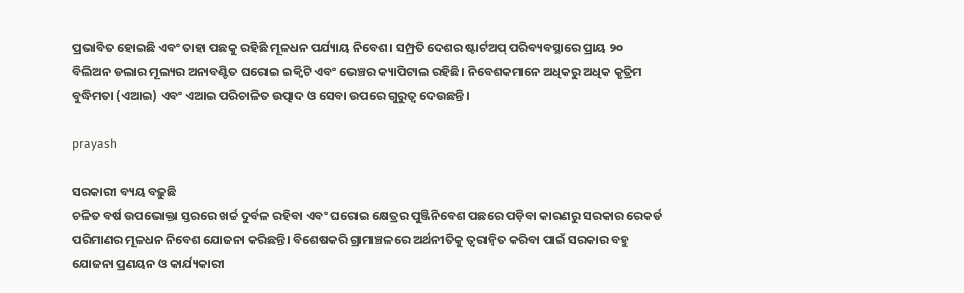ପ୍ରଭାବିତ ହୋଇଛି ଏବଂ ତାହା ପଛକୁ ରହିଛି ମୂଳଧନ ପର୍ଯ୍ୟାୟ ନିବେଶ। ସମ୍ପ୍ରତି ଦେଶର ଷ୍ଟାର୍ଟଅପ୍‌‌ ପରିବ୍ୟବସ୍ଥାରେ ପ୍ରାୟ ୨୦ ବିଲିଅନ ଡଲାର ମୂଲ୍ୟର ଅନାବଣ୍ଟିତ ଘରୋଇ ଇକ୍ୱିଟି ଏବଂ ଭେଞ୍ଚର କ୍ୟାପିଟାଲ ରହିଛି। ନିବେଶକମାନେ ଅଧିକରୁ ଅଧିକ କୃତ୍ରିମ ବୁଦ୍ଧିମତା (ଏଆଇ) ଏବଂ ଏଆଇ ପରିଚାଳିତ ଉତ୍ପାଦ ଓ ସେବା ଉପରେ ଗୁରୁତ୍ୱ ଦେଉଛନ୍ତି।

prayash

ସରକାରୀ ବ୍ୟୟ ବଢ଼ୁଛି
ଚଳିତ ବର୍ଷ ଉପଭୋକ୍ତା ସ୍ତରରେ ଖର୍ଚ୍ଚ ଦୁର୍ବଳ ରହିବା ଏବଂ ଘରୋଇ କ୍ଷେତ୍ରର ପୁଞ୍ଜିନିବେଶ ପଛରେ ପଡ଼ିବା କାରଣରୁ ସରକାର ରେକର୍ଡ ପରିମାଣର ମୂଳଧନ ନିବେଶ ଯୋଜନା କରିଛନ୍ତି। ବିଶେଷକରି ଗ୍ରାମାଞ୍ଚଳରେ ଅର୍ଥନୀତିକୁ ତ୍ୱରାନ୍ୱିତ କରିବା ପାଇଁ ସରକାର ବହୁ ଯୋଜନା ପ୍ରଣୟନ ଓ କାର୍ଯ୍ୟକାରୀ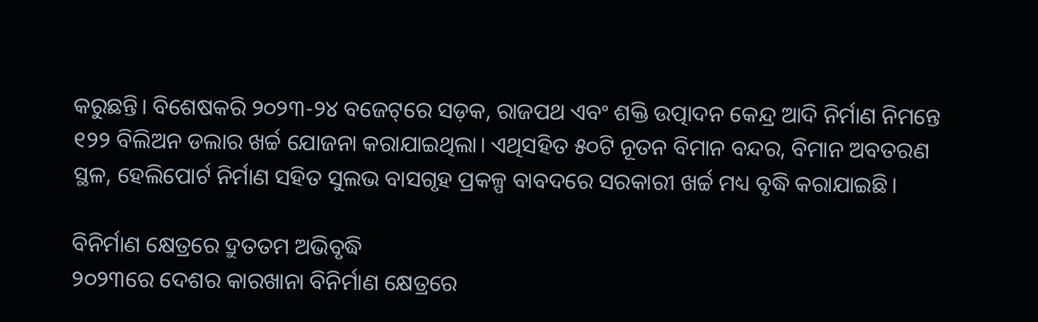କରୁଛନ୍ତି। ବିଶେଷକରି ୨୦୨୩-୨୪ ବଜେଟ୍‌‌ରେ ସଡ଼କ, ରାଜପଥ ଏବଂ ଶକ୍ତି ଉତ୍ପାଦନ କେନ୍ଦ୍ର ଆଦି ନିର୍ମାଣ ନିମନ୍ତେ ୧୨୨ ବିଲିଅନ ଡଲାର ଖର୍ଚ୍ଚ ଯୋଜନା କରାଯାଇଥିଲା। ଏଥିସହିତ ୫୦ଟି ନୂତନ ବିମାନ ବନ୍ଦର, ବିମାନ ଅବତରଣ ସ୍ଥଳ, ହେଲିପୋର୍ଟ ନିର୍ମାଣ ସହିତ ସୁଲଭ ବାସଗୃହ ପ୍ରକଳ୍ପ ବାବଦରେ ସରକାରୀ ଖର୍ଚ୍ଚ ମଧ୍ୟ ବୃଦ୍ଧି କରାଯାଇଛି।

ବିନିର୍ମାଣ କ୍ଷେତ୍ରରେ ଦ୍ରୁତତମ ଅଭିବୃଦ୍ଧି
୨୦୨୩ରେ ଦେଶର କାରଖାନା ବିନିର୍ମାଣ କ୍ଷେତ୍ରରେ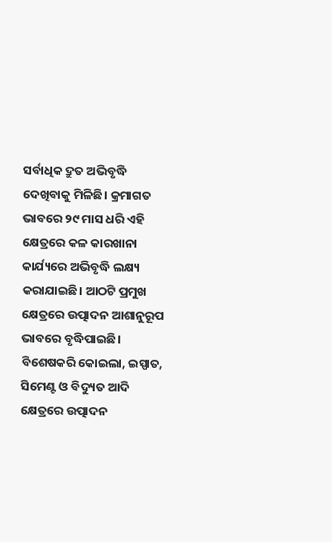ସର୍ବାଧିକ ଦ୍ରୁତ ଅଭିବୃଦ୍ଧି ଦେଖିବାକୁ ମିଳିଛି। କ୍ରମାଗତ ଭାବରେ ୨୯ ମାସ ଧରି ଏହି କ୍ଷେତ୍ରରେ କଳ କାରଖାନା କାର୍ଯ୍ୟରେ ଅଭିବୃଦ୍ଧି ଲକ୍ଷ୍ୟ କରାଯାଇଛି। ଆଠଟି ପ୍ରମୁଖ କ୍ଷେତ୍ରରେ ଉତ୍ପାଦନ ଆଶାନୁରୂପ ଭାବରେ ବୃଦ୍ଧିପାଇଛି। ବିଶେଷକରି କୋଇଲା, ଇସ୍ପାତ, ସିମେଣ୍ଟ ଓ ବିଦ୍ୟୁତ ଆଦି କ୍ଷେତ୍ରରେ ଉତ୍ପାଦନ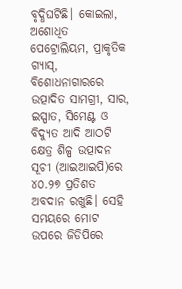ବୃଦ୍ଧିଘଟିଛି। କୋଇଲା, ଅଶୋଧିତ ପେଟ୍ରୋଲିୟମ, ପ୍ରାକୃତିକ ଗ୍ୟାସ୍‌‌, ବିଶୋଧନାଗାରରେ ଉତ୍ପାଦିତ ସାମଗ୍ରୀ, ସାର, ଇସ୍ପାତ, ସିମେଣ୍ଟ ଓ ବିଦ୍ୟୁତ ଆଦି ଆଠଟି କ୍ଷେତ୍ର ଶିଳ୍ପ ଉତ୍ପାଦନ ସୂଚୀ (ଆଇଆଇପି)ରେ ୪୦.୨୭ ପ୍ରତିଶତ ଅବଦାନ ରଖୁଛି। ସେହି ସମୟରେ ମୋଟ ଉପରେ ଜିଡିପିରେ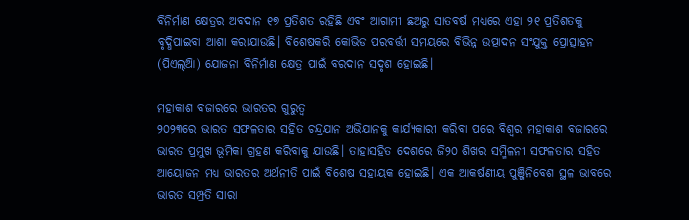ବିନିର୍ମାଣ କ୍ଷେତ୍ରର ଅବଦାନ ୧୭ ପ୍ରତିଶତ ରହିଛି ଏବଂ ଆଗାମୀ ଛଅରୁ ସାତବର୍ଷ ମଧ୍ୟରେ ଏହା ୨୧ ପ୍ରତିଶତକୁ ବୃଦ୍ଧିପାଇବା ଆଶା କରାଯାଉଛି। ବିଶେଷକରି କୋଭିଡ ପରବର୍ତ୍ତୀ ସମୟରେ ବିଭିନ୍ନ ଉତ୍ପାଦନ ସଂଯୁକ୍ତ ପ୍ରୋତ୍ସାହନ (ପିଏଲ୍‌‌ଆି) ଯୋଜନା ବିନିର୍ମାଣ କ୍ଷେତ୍ର ପାଇଁ ବରଦାନ ସଦୃଶ ହୋଇଛି।

ମହାକାଶ ବଜାରରେ ଭାରତର ଗୁରୁତ୍ୱ
୨୦୨୩ରେ ଭାରତ ସଫଳତାର ସହିତ ଚନ୍ଦ୍ରଯାନ ଅଭିଯାନକୁ କାର୍ଯ୍ୟକାରୀ କରିବା ପରେ ବିଶ୍ୱର ମହାକାଶ ବଜାରରେ ଭାରତ ପ୍ରମୁଖ ଭୂମିକା ଗ୍ରହଣ କରିବାକୁ ଯାଉଛି। ତାହାସହିତ ଦେଶରେ ଜି୨୦ ଶିଖର ସମ୍ମିଳନୀ ସଫଳତାର ସହିତ ଆୟୋଜନ ମଧ୍ୟ ଭାରତର ଅର୍ଥନୀତି ପାଇଁ ବିଶେଷ ସହାୟକ ହୋଇଛି। ଏକ ଆକର୍ଷଣୀୟ ପୁଞ୍ଜିନିବେଶ ସ୍ଥଳ ଭାବରେ ଭାରତ ସମ୍ପ୍ରତି ସାରା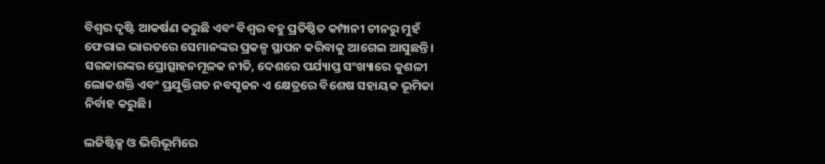ବିଶ୍ୱର ଦୃଷ୍ଟି ଆକର୍ଷଣ କରୁଛି ଏବଂ ବିଶ୍ୱର ବହୁ ପ୍ରତିଷ୍ଠିତ କମ୍ପାନୀ ଚୀନରୁ ମୁହଁ ଫେରାଇ ଭାରତରେ ସେମାନଙ୍କର ପ୍ରକଳ୍ପ ସ୍ଥାପନ କରିବାକୁ ଆଗେଇ ଆସୁଛନ୍ତି। ସରକାରଙ୍କର ପ୍ରୋତ୍ସାହନମୂଳକ ନୀତି, ଦେଶରେ ପର୍ଯ୍ୟାପ୍ତ ସଂଖ୍ୟାରେ କୁଶଳୀ ଲୋକଶକ୍ତି ଏବଂ ପ୍ରଯୁକ୍ତିଗତ ନବସୃଜନ ଏ କ୍ଷେତ୍ରରେ ବିଶେଷ ସହାୟକ ଭୂମିକା ନିର୍ବାହ କରୁଛି।

ଲଜିଷ୍ଟିକ୍ସ ଓ ଭିତ୍ତିଭୂମିରେ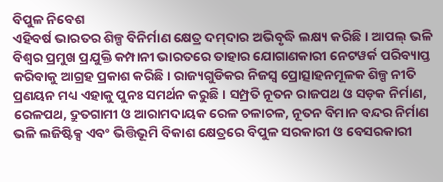ବିପୁଳ ନିବେଶ
ଏହିବର୍ଷ ଭାରତର ଶିଳ୍ପ ବିନିର୍ମାଣ କ୍ଷେତ୍ର ଦମ୍‌‌ଦାର ଅଭିବୃଦ୍ଧି ଲକ୍ଷ୍ୟ କରିଛି। ଆପଲ୍‌‌ ଭଳି ବିଶ୍ୱର ପ୍ରମୁଖ ପ୍ରଯୁକ୍ତି କମ୍ପାନୀ ଭାରତରେ ତାହାର ଯୋଗାଣକାରୀ ନେଟୱର୍କ ପରିବ୍ୟାପ୍ତ କରିବାକୁ ଆଗ୍ରହ ପ୍ରକାଶ କରିଛି। ରାଜ୍ୟଗୁଡିକର ନିଜସ୍ୱ ପ୍ରୋତ୍ସାହନମୂଳକ ଶିଳ୍ପ ନୀତି ପ୍ରଣୟନ ମଧ୍ୟ ଏହାକୁ ପୁନଃ ସମର୍ଥନ କରୁଛି। ସମ୍ପ୍ରତି ନୂତନ ରାଜପଥ ଓ ସଡ଼କ ନିର୍ମାଣ, ରେଳପଥ, ଦ୍ରୁତଗାମୀ ଓ ଆରାମଦାୟକ ରେଳ ଚଳାଚଳ, ନୂତନ ବିମାନ ବନ୍ଦର ନିର୍ମାଣ ଭଳି ଲଜିଷ୍ଟିକ୍ସ ଏବଂ ଭିତ୍ତିଭୂମି ବିକାଶ କ୍ଷେତ୍ରରେ ବିପୁଳ ସରକାରୀ ଓ ବେସରକାରୀ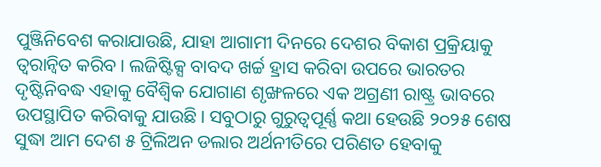ପୁଞ୍ଜିନିବେଶ କରାଯାଉଛି, ଯାହା ଆଗାମୀ ଦିନରେ ଦେଶର ବିକାଶ ପ୍ରକ୍ରିୟାକୁ ତ୍ୱରାନ୍ୱିତ କରିବ। ଲଜିଷ୍ଟିକ୍ସ ବାବଦ ଖର୍ଚ୍ଚ ହ୍ରାସ କରିବା ଉପରେ ଭାରତର ଦୃଷ୍ଟିନିବଦ୍ଧ ଏହାକୁ ବୈଶ୍ୱିକ ଯୋଗାଣ ଶୃଙ୍ଖଳରେ ଏକ ଅଗ୍ରଣୀ ରାଷ୍ଟ୍ର ଭାବରେ ଉପସ୍ଥାପିତ କରିବାକୁ ଯାଉଛି। ସବୁଠାରୁ ଗୁରୁତ୍ୱପୂର୍ଣ୍ଣ କଥା ହେଉଛି ୨୦୨୫ ଶେଷ ସୁଦ୍ଧା ଆମ ଦେଶ ୫ ଟ୍ରିଲିଅନ ଡଲାର ଅର୍ଥନୀତିରେ ପରିଣତ ହେବାକୁ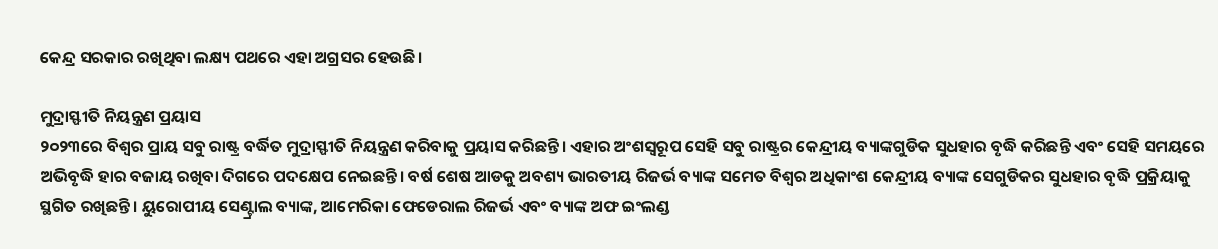କେନ୍ଦ୍ର ସରକାର ରଖିଥିବା ଲକ୍ଷ୍ୟ ପଥରେ ଏହା ଅଗ୍ରସର ହେଉଛି।

ମୁଦ୍ରାସ୍ଫୀତି ନିୟନ୍ତ୍ରଣ ପ୍ରୟାସ
୨୦୨୩ରେ ବିଶ୍ୱର ପ୍ରାୟ ସବୁ ରାଷ୍ଟ୍ର ବର୍ଦ୍ଧିତ ମୁଦ୍ରାସ୍ଫୀତି ନିୟନ୍ତ୍ରଣ କରିବାକୁ ପ୍ରୟାସ କରିଛନ୍ତି। ଏହାର ଅଂଶସ୍ୱରୂପ ସେହି ସବୁ ରାଷ୍ଟ୍ରର କେନ୍ଦ୍ରୀୟ ବ୍ୟାଙ୍କଗୁଡିକ ସୁଧହାର ବୃଦ୍ଧି କରିଛନ୍ତି ଏବଂ ସେହି ସମୟରେ ଅଭିବୃଦ୍ଧି ହାର ବଜାୟ ରଖିବା ଦିଗରେ ପଦକ୍ଷେପ ନେଇଛନ୍ତି। ବର୍ଷ ଶେଷ ଆଡକୁ ଅବଶ୍ୟ ଭାରତୀୟ ରିଜର୍ଭ ବ୍ୟାଙ୍କ ସମେତ ବିଶ୍ୱର ଅଧିକାଂଶ କେନ୍ଦ୍ରୀୟ ବ୍ୟାଙ୍କ ସେଗୁଡିକର ସୁଧହାର ବୃଦ୍ଧି ପ୍ରକ୍ରିୟାକୁ ସ୍ଥଗିତ ରଖିଛନ୍ତି। ୟୁରୋପୀୟ ସେଣ୍ଟ୍ରାଲ ବ୍ୟାଙ୍କ, ଆମେରିକା ଫେଡେରାଲ ରିଜର୍ଭ ଏବଂ ବ୍ୟାଙ୍କ ଅଫ ଇଂଲଣ୍ଡ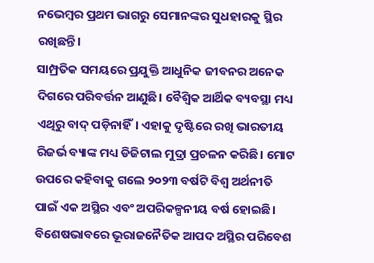ନଭେମ୍ବର ପ୍ରଥମ ଭାଗରୁ ସେମାନଙ୍କର ସୁଧହାରକୁ ସ୍ଥିର ରଖିଛନ୍ତି।
ସାମ୍ପ୍ରତିକ ସମୟରେ ପ୍ରଯୁକ୍ତି ଆଧୁନିକ ଜୀବନର ଅନେକ ଦିଗରେ ପରିବର୍ତ୍ତନ ଆଣୁଛି। ବୈଶ୍ୱିକ ଆର୍ଥିକ ବ୍ୟବସ୍ଥା ମଧ୍ୟ ଏଥିରୁ ବାଦ୍‌‌ ପଡ଼ିନାହିଁ। ଏହାକୁ ଦୃଷ୍ଟିରେ ରଖି ଭାରତୀୟ ରିଜର୍ଭ ବ୍ୟାଙ୍କ ମଧ୍ୟ ଡିଜିଟାଲ ମୁଦ୍ରା ପ୍ରଚଳନ କରିଛି। ମୋଟ ଉପରେ କହିବାକୁ ଗଲେ ୨୦୨୩ ବର୍ଷଟି ବିଶ୍ୱ ଅର୍ଥନୀତି ପାଇଁ ଏକ ଅସ୍ଥିର ଏବଂ ଅପରିକଳ୍ପନୀୟ ବର୍ଷ ହୋଇଛି। ବିଶେଷଭାବରେ ଭୂରାଜନୈତିକ ଆପଦ ଅସ୍ଥିର ପରିବେଶ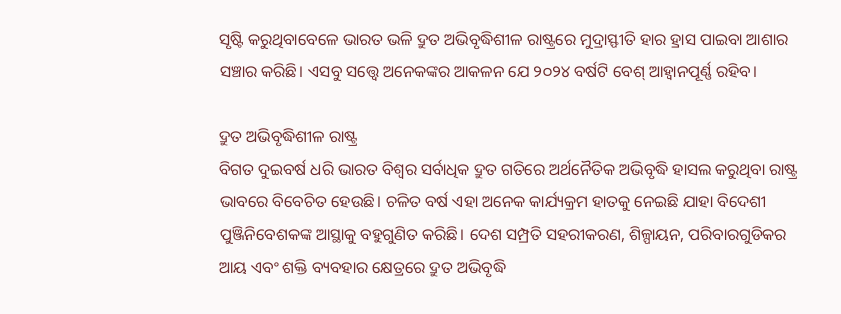ସୃଷ୍ଟି କରୁଥିବାବେଳେ ଭାରତ ଭଳି ଦ୍ରୁତ ଅଭିବୃଦ୍ଧିଶୀଳ ରାଷ୍ଟ୍ରରେ ମୁଦ୍ରାସ୍ଫୀତି ହାର ହ୍ରାସ ପାଇବା ଆଶାର ସଞ୍ଚାର କରିଛି। ଏସବୁ ସତ୍ତ୍ବେ ଅନେକଙ୍କର ଆକଳନ ଯେ ୨୦୨୪ ବର୍ଷଟି ବେଶ୍‌‌ ଆହ୍ୱାନପୂର୍ଣ୍ଣ ରହିବ।

ଦ୍ରୁତ ଅଭିବୃଦ୍ଧିଶୀଳ ରାଷ୍ଟ୍ର
ବିଗତ ଦୁଇବର୍ଷ ଧରି ଭାରତ ବିଶ୍ୱର ସର୍ବାଧିକ ଦ୍ରୁତ ଗତିରେ ଅର୍ଥନୈତିକ ଅଭିବୃଦ୍ଧି ହାସଲ କରୁଥିବା ରାଷ୍ଟ୍ର ଭାବରେ ବିବେଚିତ ହେଉଛି। ଚଳିତ ବର୍ଷ ଏହା ଅନେକ କାର୍ଯ୍ୟକ୍ରମ ହାତକୁ ନେଇଛି ଯାହା ବିଦେଶୀ ପୁଞ୍ଜିନିବେଶକଙ୍କ ଆସ୍ଥାକୁ ବହୁଗୁଣିତ କରିଛି। ଦେଶ ସମ୍ପ୍ରତି ସହରୀକରଣ, ଶିଳ୍ପାୟନ, ପରିବାରଗୁଡିକର ଆୟ ଏବଂ ଶକ୍ତି ବ୍ୟବହାର କ୍ଷେତ୍ରରେ ଦ୍ରୁତ ଅଭିବୃଦ୍ଧି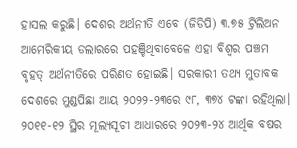ହାସଲ କରୁଛି। ଦେଶର ଅର୍ଥନୀତି ଏବେ (ଜିଡିପି) ୩.୭୫ ଟ୍ରିଲିଅନ ଆମେରିକୀୟ ଡଲାରରେ ପହଞ୍ଚିଥିବାବେଳେ ଏହା ବିଶ୍ୱର ପଞ୍ଚମ ବୃହତ୍‌‌ ଅର୍ଥନୀତିରେ ପରିଣତ ହୋଇଛି। ସରକାରୀ ତଥ୍ୟ ମୁତାବକ ଦେଶରେ ମୁଣ୍ଡପିଛା ଆୟ ୨୦୨୨-୨୩ରେ ୯୮, ୩୭୪ ଟଙ୍କା ରହିଥିଲା। ୨୦୧୧-୧୨ ସ୍ଥିର ମୂଲ୍ୟସୂଚୀ ଆଧାରରେ ୨୦୨୩-୨୪ ଆର୍ଥିକ ବଷର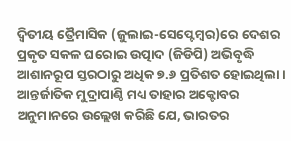ଦ୍ୱିତୀୟ ତ୍ରୈମାସିକ (ଜୁଲାଇ-ସେପ୍ଟେମ୍ବର)ରେ ଦେଶର ପ୍ରକୃତ ସକଳ ଘରୋଇ ଉତ୍ପାଦ (ଜିଡିପି) ଅଭିବୃଦ୍ଧି ଆଶାନରୂପ ସ୍ତରଠାରୁ ଅଧିକ ୭.୬ ପ୍ରତିଶତ ହୋଇଥିଲା। ଆନ୍ତର୍ଜାତିକ ମୁଦ୍ରାପାଣ୍ଠି ମଧ୍ୟ ତାହାର ଅକ୍ଟୋବର ଅନୁମାନରେ ଉଲ୍ଲେଖ କରିଛି ଯେ, ଭାରତର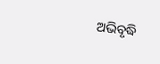ଅଭିବୃଦ୍ଧି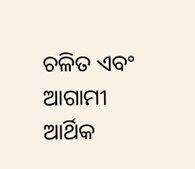ଚଳିତ ଏବଂ ଆଗାମୀ ଆର୍ଥିକ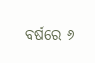ବର୍ଷରେ ୬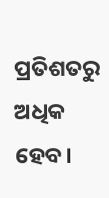ପ୍ରତିଶତରୁ ଅଧିକ ହେବ।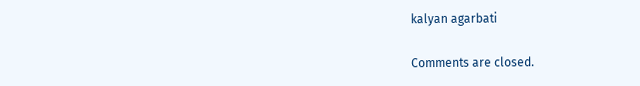kalyan agarbati

Comments are closed.